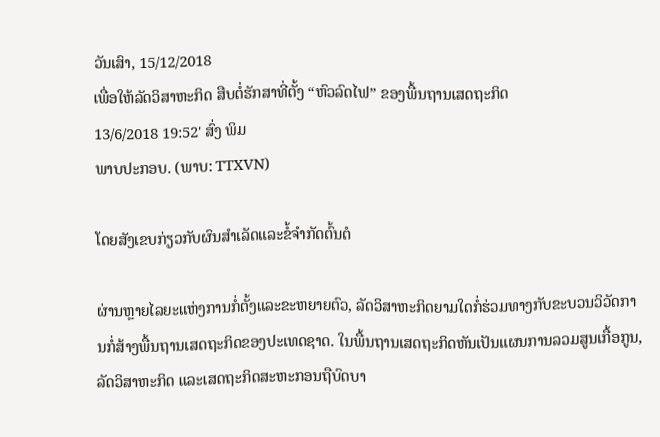ວັນເສົາ, 15/12/2018
ເພື່ອໃຫ້ລັດວິສາຫະກິດ ສືບຕໍ່ຮັກສາທີ່ຕັ້ງ “ຫົວລົດໄຟ” ຂອງພື້ນຖານເສດຖະກິດ
13/6/2018 19:52' ສົ່ງ ພິມ
ພາບປະກອບ. (ພາບ: TTXVN)

ໂດຍສັງເຂບກ່ຽວກັບຜົນສຳເລັດແລະຂໍ້ຈຳກັດຕົ້ນຕໍ

ຜ່ານຫຼາຍໄລຍະແຫ່ງການກໍ່ຕັ້ງແລະຂະຫຍາຍຕົວ, ລັດວິສາຫະກິດຍາມໃດກໍ່ຮ່ວມທາງກັບຂະບວນວິວັດການກໍ່ສ້າງພື້ນຖານເສດຖະກິດຂອງປະເທດຊາດ. ໃນພື້ນຖານເສດຖະກິດຫັນເປັນແຜນການລວມສູນເກື້ອກູນ, ລັດວິສາຫະກິດ ແລະເສດຖະກິດສະຫະກອນຖືບົດບາ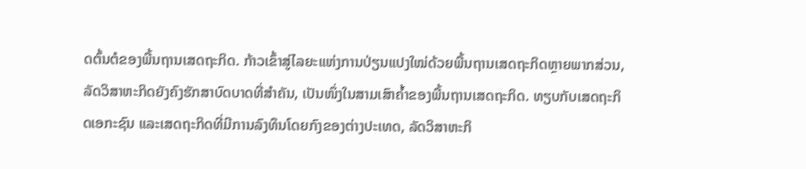ດຕົ້ນຕໍຂອງພື້ນຖານເສດຖະກິດ. ກ້າວເຂົ້າສູ່ໄລຍະແຫ່ງການປ່ຽນແປງໃໝ່ດ້ວຍພື້ນຖານເສດຖະກິດຫຼາຍພາກສ່ວນ, ລັດວິສາຫະກິດຍັງຄົງຮັກສາບົດບາດທີ່ສຳຄັນ, ເປັນໜຶ່ງໃນສາມເສົາຄ້ຳຂອງພື້ນຖານເສດຖະກິດ. ທຽບກັບເສດຖະກິດເອກະຊົນ ແລະເສດຖະກິດທີ່ມີການລົງທຶນໂດຍກົງຂອງຕ່າງປະເທດ, ລັດວິສາຫະກິ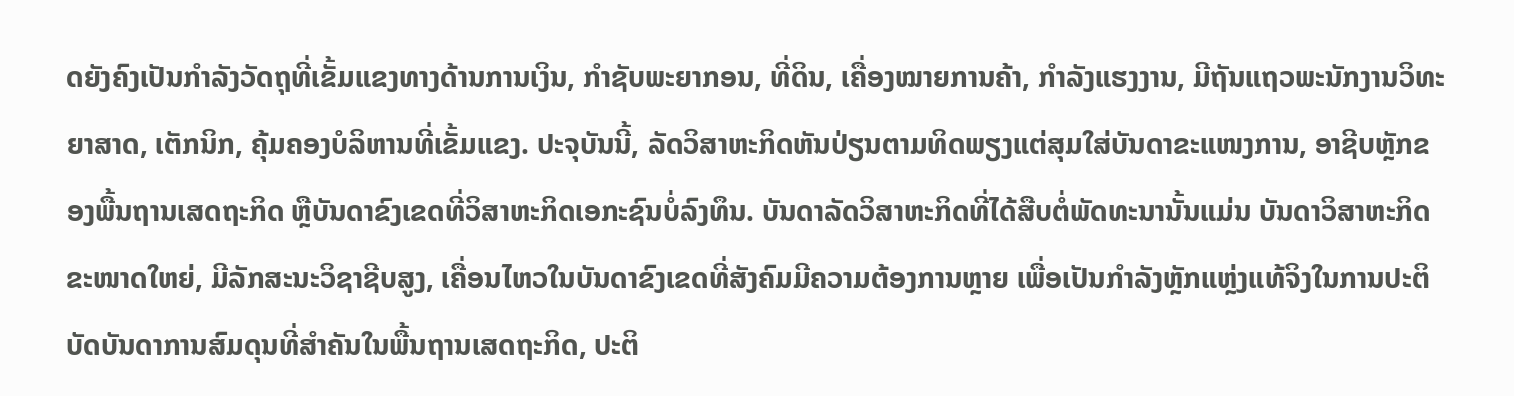ດຍັງຄົງເປັນກຳລັງວັດຖຸທີ່ເຂັ້ມແຂງທາງດ້ານການເງິນ, ກຳຊັບພະຍາກອນ, ທີ່ດິນ, ເຄື່ອງໝາຍການຄ້າ, ກຳລັງແຮງງານ, ມີຖັນແຖວພະນັກງານວິທະຍາສາດ, ເຕັກນິກ, ຄຸ້ມຄອງບໍລິຫານທີ່ເຂັ້ມແຂງ. ປະຈຸບັນນີ້, ລັດວິສາຫະກິດຫັນປ່ຽນຕາມທິດພຽງແຕ່ສຸມໃສ່ບັນດາຂະແໜງການ, ອາຊີບຫຼັກຂອງພື້ນຖານເສດຖະກິດ ຫຼືບັນດາຂົງເຂດທີ່ວິສາຫະກິດເອກະຊົນບໍ່ລົງທຶນ. ບັນດາລັດວິສາຫະກິດທີ່ໄດ້ສືບຕໍ່ພັດທະນານັ້ນແມ່ນ ບັນດາວິສາຫະກິດຂະໜາດໃຫຍ່, ມີລັກສະນະວິຊາຊີບສູງ, ເຄື່ອນໄຫວໃນບັນດາຂົງເຂດທີ່ສັງຄົມມີຄວາມຕ້ອງການຫຼາຍ ເພື່ອເປັນກຳລັງຫຼັກແຫຼ່ງແທ້ຈິງໃນການປະຕິບັດບັນດາການສົມດຸນທີ່ສຳຄັນໃນພື້ນຖານເສດຖະກິດ, ປະຕິ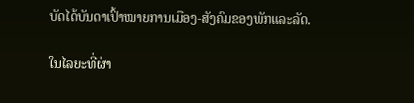ບັດໄດ້ບັນດາເປົ້າໝາຍການເມືອງ-ສັງຄົມຂອງພັກແລະລັດ.

ໃນໄລຍະທີ່ຜ່າ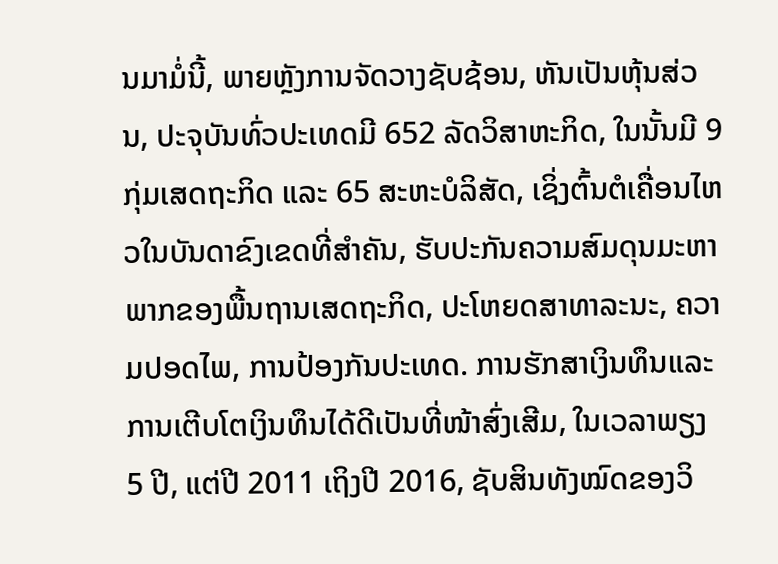ນມາມໍ່ນີ້, ພາຍຫຼັງການຈັດວາງຊັບຊ້ອນ, ຫັນເປັນຫຸ້ນສ່ວນ, ປະຈຸບັນທົ່ວປະເທດມີ 652 ລັດວິສາຫະກິດ, ໃນນັ້ນມີ 9 ກຸ່ມເສດຖະກິດ ແລະ 65 ສະຫະບໍລິສັດ, ເຊິ່ງຕົ້ນຕໍເຄື່ອນໄຫວໃນບັນດາຂົງເຂດທີ່ສຳຄັນ, ຮັບປະກັນຄວາມສົມດຸນມະຫາພາກຂອງພື້ນຖານເສດຖະກິດ, ປະໂຫຍດສາທາລະນະ, ຄວາມປອດໄພ, ການປ້ອງກັນປະເທດ. ການຮັກສາເງິນທຶນແລະການເຕີບໂຕເງິນທຶນໄດ້ດີເປັນທີ່ໜ້າສົ່ງເສີມ, ໃນເວລາພຽງ 5 ປີ, ແຕ່ປີ 2011 ເຖິງປີ 2016, ຊັບສິນທັງໝົດຂອງວິ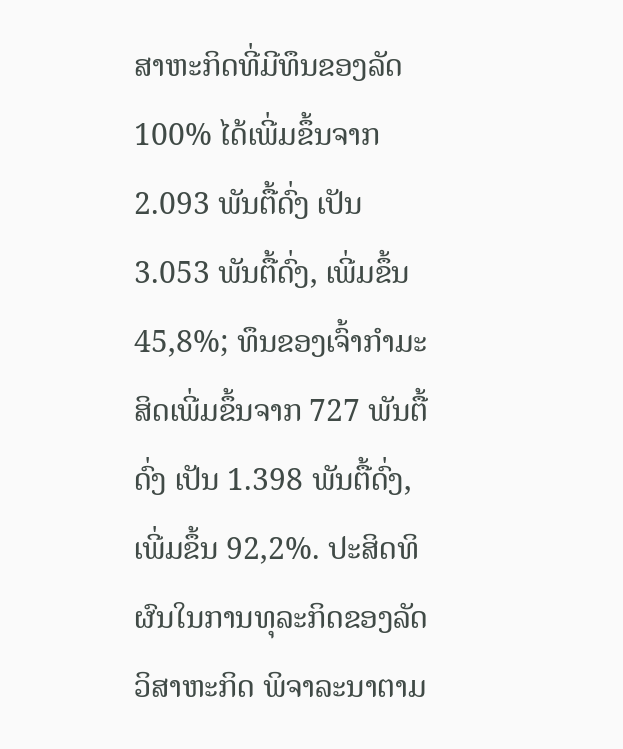ສາຫະກິດທີ່ມີທຶນຂອງລັດ 100% ໄດ້ເພີ່ມຂຶ້ນຈາກ 2.093 ພັນຕື້ດົ່ງ ເປັນ 3.053 ພັນຕື້ດົ່ງ, ເພີ່ມຂຶ້ນ 45,8%; ທຶນຂອງເຈົ້າກຳມະສິດເພີ່ມຂຶ້ນຈາກ 727 ພັນຕື້ດົ່ງ ເປັນ 1.398 ພັນຕື້ດົ່ງ, ເພີ່ມຂຶ້ນ 92,2%. ປະສິດທິຜົນໃນການທຸລະກິດຂອງລັດວິສາຫະກິດ ພິຈາລະນາຕາມ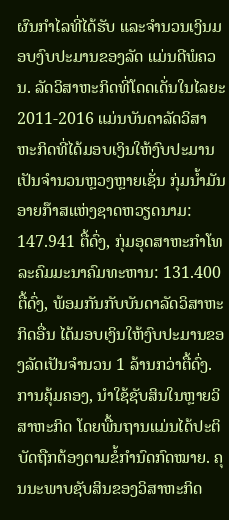ຜົນກຳໄລທີ່ໄດ້ຮັບ ແລະຈຳນວນເງິນມອບງົບປະມານຂອງລັດ ແມ່ນດີພໍຄວນ. ລັດວິສາຫະກິດທີ່ໂດດເດັ່ນໃນໄລຍະ 2011-2016 ແມ່ນບັນດາລັດວິສາຫະກິດທີ່ໄດ້ມອບເງິນໃຫ້ງົບປະມານເປັນຈຳນວນຫຼວງຫຼາຍເຊັ່ນ ກຸ່ມນ້ຳມັນອາຍກ໊າສແຫ່ງຊາດຫວຽດນາມ: 147.941 ຕື້ດົ່ງ, ກຸ່ມອຸດສາຫະກຳໂທລະຄົມມະນາຄົມທະຫານ: 131.400 ຕື້ດົ່ງ, ພ້ອມກັນກັບບັນດາລັດວິສາຫະກິດອື່ນ ໄດ້ມອບເງິນໃຫ້ງົບປະມານຂອງລັດເປັນຈຳນວນ 1 ລ້ານກວ່າຕື້ດົ່ງ. ການຄຸ້ມຄອງ, ນຳໃຊ້ຊັບສິນໃນຫຼາຍວິສາຫະກິດ ໂດຍພື້ນຖານແມ່ນໄດ້ປະຕິບັດຖືກຕ້ອງຕາມຂໍ້ກຳນົດກົດໝາຍ. ຄຸນນະພາບຊັບສິນຂອງວິສາຫະກິດ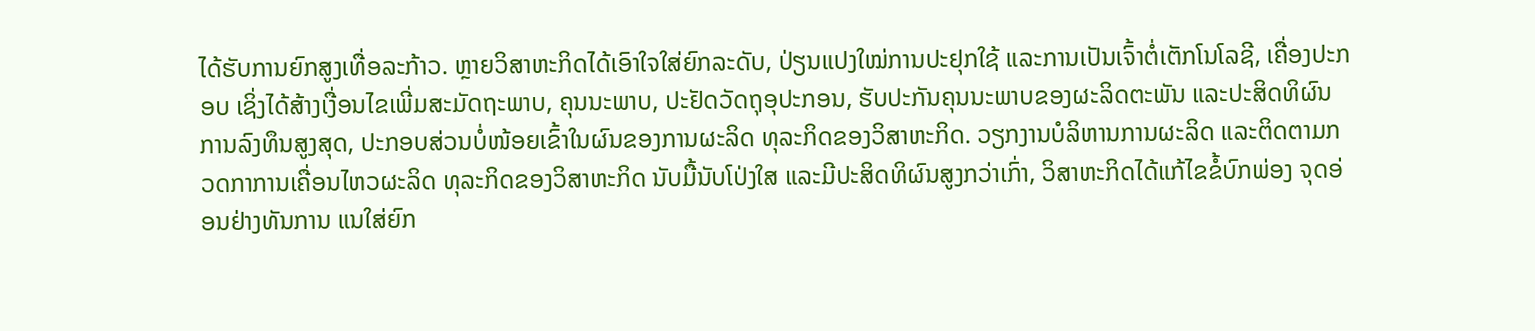ໄດ້ຮັບການຍົກສູງເທື່ອລະກ້າວ. ຫຼາຍວິສາຫະກິດໄດ້ເອົາໃຈໃສ່ຍົກລະດັບ, ປ່ຽນແປງໃໝ່ການປະຢຸກໃຊ້ ແລະການເປັນເຈົ້າຕໍ່ເຕັກໂນໂລຊີ, ເຄື່ອງປະກອບ ເຊິ່ງໄດ້ສ້າງເງື່ອນໄຂເພີ່ມສະມັດຖະພາບ, ຄຸນນະພາບ, ປະຢັດວັດຖຸອຸປະກອນ, ຮັບປະກັນຄຸນນະພາບຂອງຜະລິດຕະພັນ ແລະປະສິດທິຜົນການລົງທຶນສູງສຸດ, ປະກອບສ່ວນບໍ່ໜ້ອຍເຂົ້າໃນຜົນຂອງການຜະລິດ ທຸລະກິດຂອງວິສາຫະກິດ. ວຽກງານບໍລິຫານການຜະລິດ ແລະຕິດຕາມກວດກາການເຄື່ອນໄຫວຜະລິດ ທຸລະກິດຂອງວິສາຫະກິດ ນັບມື້ນັບໂປ່ງໃສ ແລະມີປະສິດທິຜົນສູງກວ່າເກົ່າ, ວິສາຫະກິດໄດ້ແກ້ໄຂຂໍ້ບົກພ່ອງ ຈຸດອ່ອນຢ່າງທັນການ ແນໃສ່ຍົກ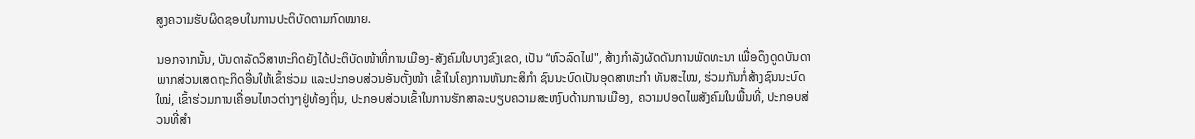ສູງຄວາມຮັບຜິດຊອບໃນການປະຕິບັດຕາມກົດໝາຍ.

ນອກຈາກນັ້ນ, ບັນດາລັດວິສາຫະກິດຍັງໄດ້ປະຕິບັດໜ້າທີ່ການເມືອງ-ສັງຄົມໃນບາງຂົງເຂດ, ເປັນ “ຫົວລົດໄຟ", ສ້າງກຳລັງຜັດດັນການພັດທະນາ ເພື່ອດຶງດູດບັນດາພາກສ່ວນເສດຖະກິດອື່ນໃຫ້ເຂົ້າຮ່ວມ ແລະປະກອບສ່ວນອັນຕັ້ງໜ້າ ເຂົ້າໃນໂຄງການຫັນກະສິກຳ ຊົນນະບົດເປັນອຸດສາຫະກຳ ທັນສະໄໝ, ຮ່ວມກັນກໍ່ສ້າງຊົນນະບົດໃໝ່, ເຂົ້າຮ່ວມການເຄື່ອນໄຫວຕ່າງໆຢູ່ທ້ອງຖິ່ນ, ປະກອບສ່ວນເຂົ້າໃນການຮັກສາລະບຽບຄວາມສະຫງົບດ້ານການເມືອງ, ຄວາມປອດໄພສັງຄົມໃນພື້ນທີ່, ປະກອບສ່ວນທີ່ສຳ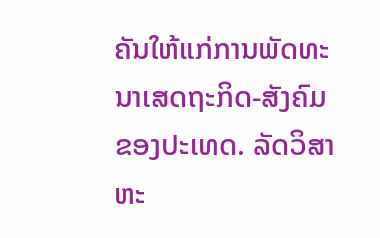ຄັນໃຫ້ແກ່ການພັດທະນາເສດຖະກິດ-ສັງຄົມຂອງປະເທດ. ລັດວິສາຫະ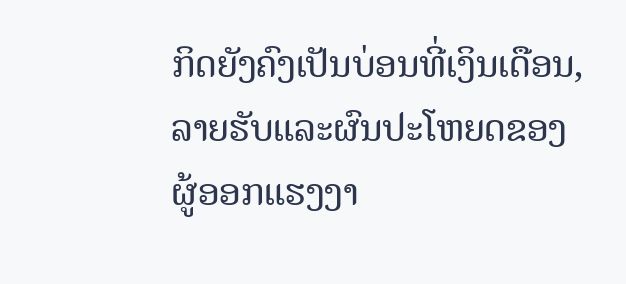ກິດຍັງຄົງເປັນບ່ອນທີ່ເງິນເດືອນ, ລາຍຮັບແລະຜົນປະໂຫຍດຂອງຜູ້ອອກແຮງງາ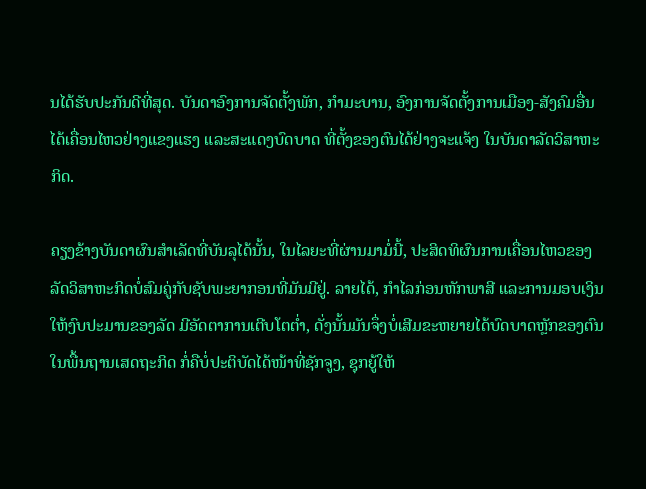ນໄດ້ຮັບປະກັນດີທີ່ສຸດ. ບັນດາອົງການຈັດຕັ້ງພັກ, ກຳມະບານ, ອົງການຈັດຕັ້ງການເມືອງ-ສັງຄົມອື່ນ ໄດ້ເຄື່ອນໄຫວຢ່າງແຂງແຮງ ແລະສະແດງບົດບາດ ທີ່ຕັ້ງຂອງຕົນໄດ້ຢ່າງຈະແຈ້ງ ໃນບັນດາລັດວິສາຫະກິດ.

ຄຽງຂ້າງບັນດາຜົນສຳເລັດທີ່ບັນລຸໄດ້ນັ້ນ, ໃນໄລຍະທີ່ຜ່ານມາມໍ່ນີ້, ປະສິດທິຜົນການເຄື່ອນໄຫວຂອງລັດວິສາຫະກິດບໍ່ສົມຄູ່ກັບຊັບພະຍາກອນທີ່ມັນມີຢູ່. ລາຍໄດ້, ກຳໄລກ່ອນຫັກພາສີ ແລະການມອບເງິນໃຫ້ງົບປະມານຂອງລັດ ມີອັດຕາການເຕີບໂຕຕ່ຳ, ດັ່ງນັ້ນມັນຈຶ່ງບໍ່ເສີມຂະຫຍາຍໄດ້ບົດບາດຫຼັກຂອງຕົນໃນພື້ນຖານເສດຖະກິດ ກໍ່ຄືບໍ່ປະຕິບັດໄດ້ໜ້າທີ່ຊັກຈູງ, ຊຸກຍູ້ໃຫ້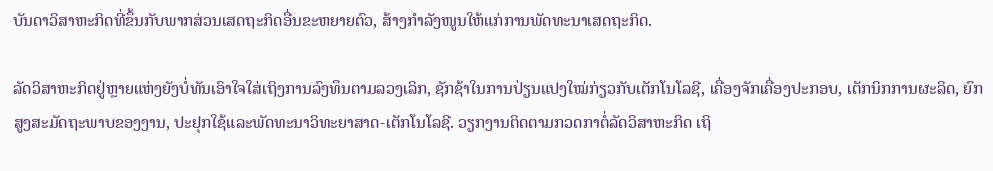ບັນດາວິສາຫະກິດທີ່ຂຶ້ນກັບພາກສ່ວນເສດຖະກິດອື່ນຂະຫຍາຍຕົວ, ສ້າງກຳລັງໜູນໃຫ້ແກ່ການພັດທະນາເສດຖະກິດ.

ລັດວິສາຫະກິດຢູ່ຫຼາຍແຫ່ງຍັງບໍ່ທັນເອົາໃຈໃສ່ເຖິງການລົງທຶນຕາມລວງເລິກ, ຊັກຊ້າໃນການປ່ຽນແປງໃໝ່ກ່ຽວກັບເຕັກໂນໂລຊີ, ເຄື່ອງຈັກເຄື່ອງປະກອບ, ເຕັກນິກການຜະລິດ, ຍົກສູງສະມັດຖະພາບຂອງງານ, ປະຢຸກໃຊ້ແລະພັດທະນາວິທະຍາສາດ-ເຕັກໂນໂລຊີ. ວຽກງານຕິດຕາມກວດກາຕໍ່ລັດວິສາຫະກິດ ເຖິ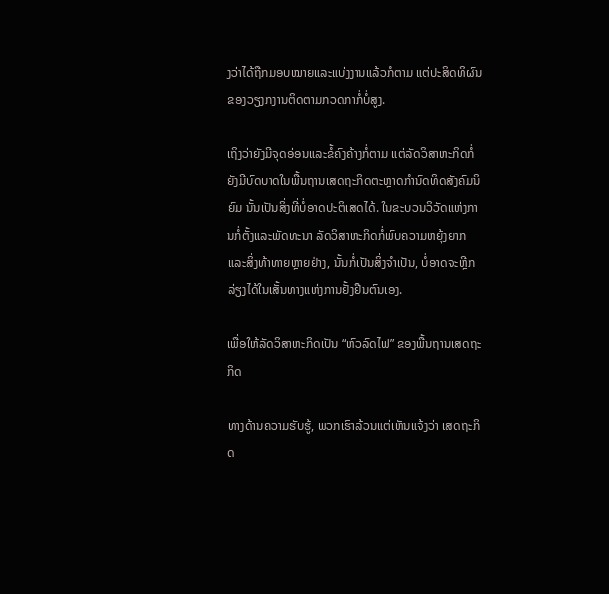ງວ່າໄດ້ຖືກມອບໝາຍແລະແບ່ງງານແລ້ວກໍຕາມ ແຕ່ປະສິດທິຜົນຂອງວຽງກງານຕິດຕາມກວດກາກໍ່ບໍ່ສູງ.

ເຖິງວ່າຍັງມີຈຸດອ່ອນແລະຂໍ້ຄົງຄ້າງກໍ່ຕາມ ແຕ່ລັດວິສາຫະກິດກໍ່ຍັງມີບົດບາດໃນພື້ນຖານເສດຖະກິດຕະຫຼາດກຳນົດທິດສັງຄົມນິຍົມ ນັ້ນເປັນສິ່ງທີ່ບໍ່ອາດປະຕິເສດໄດ້. ໃນຂະບວນວິວັດແຫ່ງການກໍ່ຕັ້ງແລະພັດທະນາ ລັດວິສາຫະກິດກໍ່ພົບຄວາມຫຍຸ້ງຍາກແລະສິ່ງທ້າທາຍຫຼາຍຢ່າງ, ນັ້ນກໍ່ເປັນສິ່ງຈຳເປັນ, ບໍ່ອາດຈະຫຼີກລ່ຽງໄດ້ໃນເສັ້ນທາງແຫ່ງການຢັ້ງຢືນຕົນເອງ.

ເພື່ອໃຫ້ລັດວິສາຫະກິດເປັນ “ຫົວລົດໄຟ” ຂອງພື້ນຖານເສດຖະກິດ

ທາງດ້ານຄວາມຮັບຮູ້, ພວກເຮົາລ້ວນແຕ່ເຫັນແຈ້ງວ່າ ເສດຖະກິດ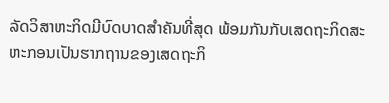ລັດວິສາຫະກິດມີບົດບາດສຳຄັນທີ່ສຸດ ພ້ອມກັນກັບເສດຖະກິດສະຫະກອນເປັນຮາກຖານຂອງເສດຖະກິ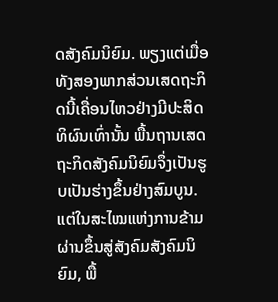ດສັງຄົມນິຍົມ. ພຽງແຕ່ເມື່ອທັງສອງພາກສ່ວນເສດຖະກິດນີ້ເຄື່ອນໄຫວຢ່າງມີປະສິດທິຜົນເທົ່ານັ້ນ ພື້ນຖານເສດຖະກິດສັງຄົມນິຍົມຈຶ່ງເປັນຮູບເປັນຮ່າງຂຶ້ນຢ່າງສົມບູນ. ແຕ່ໃນສະໄໝແຫ່ງການຂ້າມຜ່ານຂຶ້ນສູ່ສັງຄົມສັງຄົມນິຍົມ, ພື້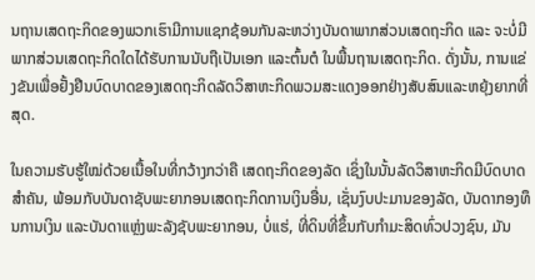ນຖານເສດຖະກິດຂອງພວກເຮົາມີການແຊກຊ້ອນກັນລະຫວ່າງບັນດາພາກສ່ວນເສດຖະກິດ ແລະ ຈະບໍ່ມີພາກສ່ວນເສດຖະກິດໃດໄດ້ຮັບການນັບຖືເປັນເອກ ແລະຕົ້ນຕໍ ໃນພື້ນຖານເສດຖະກິດ. ດັ່ງນັ້ນ, ການແຂ່ງຂັນເພື່ອຢັ້ງຢືນບົດບາດຂອງເສດຖະກິດລັດວິສາຫະກິດພວມສະແດງອອກຢ່າງສັບສົນແລະຫຍຸ້ງຍາກທີ່ສຸດ.

ໃນຄວາມຮັບຮູ້ໃໝ່ດ້ວຍເນື້ອໃນທີ່ກວ້າງກວ່າຄື ເສດຖະກິດຂອງລັດ ເຊິ່ງໃນນັ້ນລັດວິສາຫະກິດມີບົດບາດສຳຄັນ, ພ້ອມກັບບັນດາຊັບພະຍາກອນເສດຖະກິດການເງິນອື່ນ, ເຊັ່ນງົບປະມານຂອງລັດ, ບັນດາກອງທຶນການເງິນ ແລະບັນດາແຫຼ່ງພະລັງຊັບພະຍາກອນ, ບໍ່ແຮ່, ທີ່ດິນທີ່ຂຶ້ນກັບກຳມະສິດທົ່ວປວງຊົນ, ມັນ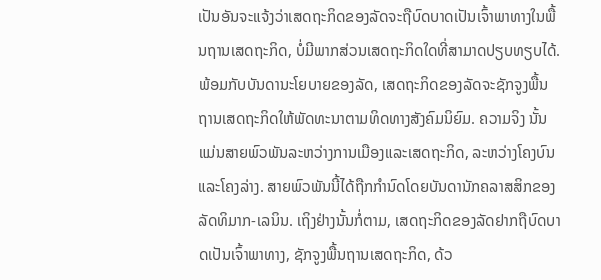ເປັນອັນຈະແຈ້ງວ່າເສດຖະກິດຂອງລັດຈະຖືບົດບາດເປັນເຈົ້າພາທາງໃນພື້ນຖານເສດຖະກິດ, ບໍ່ມີພາກສ່ວນເສດຖະກິດໃດທີ່ສາມາດປຽບທຽບໄດ້. ພ້ອມກັບບັນດານະໂຍບາຍຂອງລັດ, ເສດຖະກິດຂອງລັດຈະຊັກຈູງພື້ນຖານເສດຖະກິດໃຫ້ພັດທະນາຕາມທິດທາງສັງຄົມນິຍົມ. ຄວາມຈິງ ນັ້ນແມ່ນສາຍພົວພັນລະຫວ່າງການເມືອງແລະເສດຖະກິດ, ລະຫວ່າງໂຄງບົນ ແລະໂຄງລ່າງ. ສາຍພົວພັນນີ້ໄດ້ຖືກກຳນົດໂດຍບັນດານັກຄລາສສິກຂອງລັດທິມາກ-ເລນິນ. ເຖິງຢ່າງນັ້ນກໍ່ຕາມ, ເສດຖະກິດຂອງລັດຢາກຖືບົດບາດເປັນເຈົ້າພາທາງ, ຊັກຈູງພື້ນຖານເສດຖະກິດ, ດ້ວ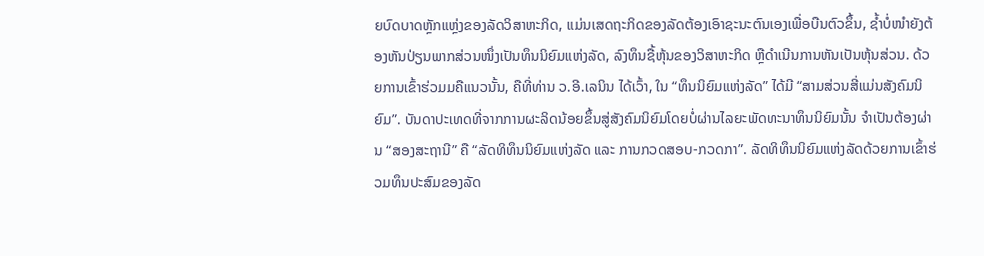ຍບົດບາດຫຼັກແຫຼ່ງຂອງລັດວິສາຫະກິດ, ແມ່ນເສດຖະກິດຂອງລັດຕ້ອງເອົາຊະນະຕົນເອງເພື່ອບືນຕົວຂຶ້ນ, ຊ້ຳບໍ່ໜຳຍັງຕ້ອງຫັນປ່ຽນພາກສ່ວນໜຶ່ງເປັນທຶນນິຍົມແຫ່ງລັດ, ລົງທຶນຊື້ຫຸ້ນຂອງວິສາຫະກິດ ຫຼືດຳເນີນການຫັນເປັນຫຸ້ນສ່ວນ. ດ້ວຍການເຂົ້າຮ່ວມມຄືແນວນັ້ນ, ຄືທີ່ທ່ານ ວ.ອີ.ເລນິນ ໄດ້ເວົ້າ, ໃນ “ທຶນນິຍົມແຫ່ງລັດ” ໄດ້ມີ “ສາມສ່ວນສີ່ແມ່ນສັງຄົມນິຍົມ”. ບັນດາປະເທດທີ່ຈາກການຜະລິດນ້ອຍຂຶ້ນສູ່ສັງຄົມນິຍົມໂດຍບໍ່ຜ່ານໄລຍະພັດທະນາທຶນນິຍົມນັ້ນ ຈຳເປັນຕ້ອງຜ່ານ “ສອງສະຖານີ” ຄື “ລັດທິທຶນນິຍົມແຫ່ງລັດ ແລະ ການກວດສອບ-ກວດກາ”. ລັດທິທຶນນິຍົມແຫ່ງລັດດ້ວຍການເຂົ້າຮ່ວມທຶນປະສົມຂອງລັດ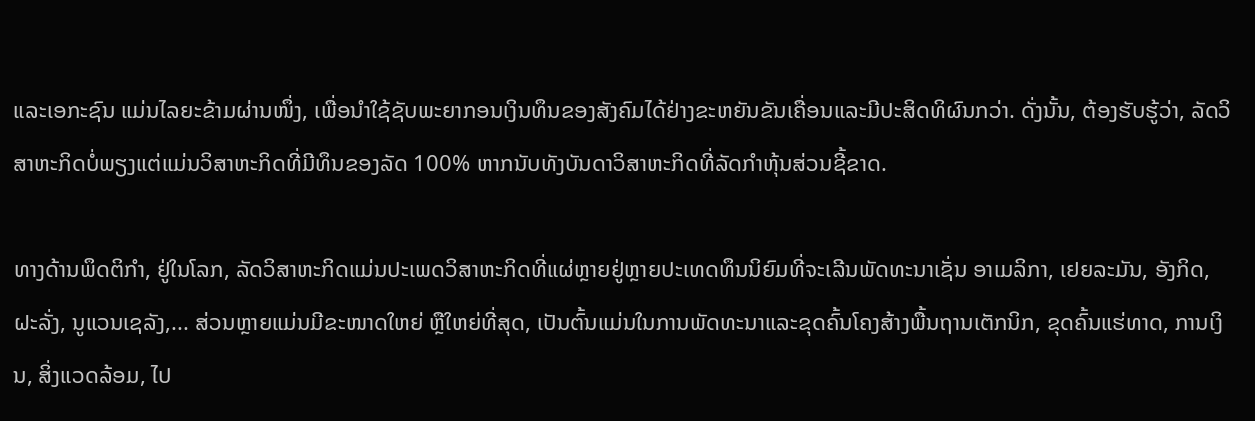ແລະເອກະຊົນ ແມ່ນໄລຍະຂ້າມຜ່ານໜຶ່ງ, ເພື່ອນຳໃຊ້ຊັບພະຍາກອນເງິນທຶນຂອງສັງຄົມໄດ້ຢ່າງຂະຫຍັນຂັນເຄື່ອນແລະມີປະສິດທິຜົນກວ່າ. ດັ່ງນັ້ນ, ຕ້ອງຮັບຮູ້ວ່າ, ລັດວິສາຫະກິດບໍ່ພຽງແຕ່ແມ່ນວິສາຫະກິດທີ່ມີທຶນຂອງລັດ 100% ຫາກນັບທັງບັນດາວິສາຫະກິດທີ່ລັດກຳຫຸ້ນສ່ວນຊີ້ຂາດ.

ທາງດ້ານພຶດຕິກຳ, ຢູ່ໃນໂລກ, ລັດວິສາຫະກິດແມ່ນປະເພດວິສາຫະກິດທີ່ແຜ່ຫຼາຍຢູ່ຫຼາຍປະເທດທຶນນິຍົມທີ່ຈະເລີນພັດທະນາເຊັ່ນ ອາເມລິກາ, ເຢຍລະມັນ, ອັງກິດ, ຝະລັ່ງ, ນູແວນເຊລັງ,... ສ່ວນຫຼາຍແມ່ນມີຂະໜາດໃຫຍ່ ຫຼືໃຫຍ່ທີ່ສຸດ, ເປັນຕົ້ນແມ່ນໃນການພັດທະນາແລະຂຸດຄົ້ນໂຄງສ້າງພື້ນຖານເຕັກນິກ, ຂຸດຄົ້ນແຮ່ທາດ, ການເງິນ, ສິ່ງແວດລ້ອມ, ໄປ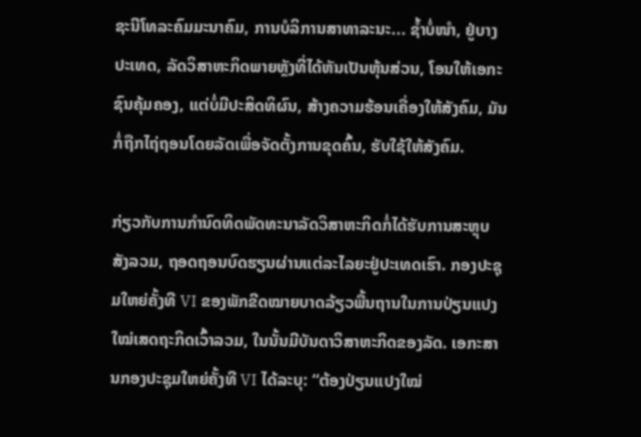ຊະນີໂທລະຄົມມະນາຄົມ, ການບໍລິການສາທາລະນະ... ຊ້ຳບໍ່ໜຳ, ຢູ່ບາງປະເທດ, ລັດວິສາຫະກິດພາຍຫຼັງທີ່ໄດ້ຫັນເປັນຫຸ້ນສ່ວນ, ໂອນໃຫ້ເອກະຊົນຄຸ້ມຄອງ, ແຕ່ບໍ່ມີປະສິດທິຜົນ, ສ້າງຄວາມຮ້ອນເຄື່ອງໃຫ້ສັງຄົມ, ມັນກໍ່ຖືກໄຖ່ຖອນໂດຍລັດເພື່ອຈັດຕັ້ງການຂຸດຄົ້ນ, ຮັບໃຊ້ໃຫ້ສັງຄົມ.

ກ່ຽວກັບການກຳນົດທິດພັດທະນາລັດວິສາຫະກິດກໍ່ໄດ້ຮັບການສະຫຼຸບສັງລວມ, ຖອດຖອນບົດຮຽນຜ່ານແຕ່ລະໄລຍະຢູ່ປະເທດເຮົາ. ກອງປະຊຸມໃຫຍ່ຄັ້ງທີ VI ຂອງພັກຂີດໝາຍບາດລ້ຽວພື້ນຖານໃນການປ່ຽນແປງໃໝ່ເສດຖະກິດເວົ້າລວມ, ໃນນັ້ນມີບັນດາວິສາຫະກິດຂອງລັດ. ເອກະສານກອງປະຊຸມໃຫຍ່ຄັ້ງທີ VI ໄດ້ລະບຸ: “ຕ້ອງປ່ຽນແປງໃໝ່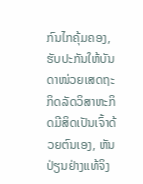ກົນໄກຄຸ້ມຄອງ, ຮັບປະກັນໃຫ້ບັນດາໜ່ວຍເສດຖະກິດລັດວິສາຫະກິດມີສິດເປັນເຈົ້າດ້ວຍຕົນເອງ, ຫັນປ່ຽນຢ່າງແທ້ຈິງ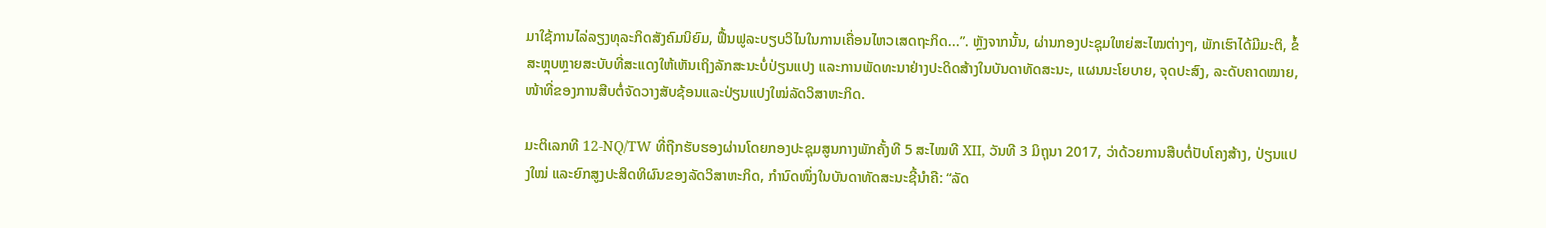ມາໃຊ້ການໄລ່ລຽງທຸລະກິດສັງຄົມນິຍົມ, ຟື້ນຟູລະບຽບວິໄນໃນການເຄື່ອນໄຫວເສດຖະກິດ...”. ຫຼັງຈາກນັ້ນ, ຜ່ານກອງປະຊຸມໃຫຍ່ສະໄໝຕ່າງໆ, ພັກເຮົາໄດ້ມີມະຕິ, ຂໍ້ສະຫຼຸບຫຼາຍສະບັບທີ່ສະແດງໃຫ້ເຫັນເຖິງລັກສະນະບໍ່ປ່ຽນແປງ ແລະການພັດທະນາຢ່າງປະດິດສ້າງໃນບັນດາທັດສະນະ, ແຜນນະໂຍບາຍ, ຈຸດປະສົງ, ລະດັບຄາດໝາຍ, ໜ້າທີ່ຂອງການສືບຕໍ່ຈັດວາງສັບຊ້ອນແລະປ່ຽນແປງໃໝ່ລັດວິສາຫະກິດ.

ມະຕິເລກທີ 12-NQ/TW ທີ່ຖືກຮັບຮອງຜ່ານໂດຍກອງປະຊຸມສູນກາງພັກຄັ້ງທີ 5 ສະໄໝທີ XII, ວັນທີ 3 ມິຖຸນາ 2017, ວ່າດ້ວຍການສືບຕໍ່ປັບໂຄງສ້າງ, ປ່ຽນແປງໃໝ່ ແລະຍົກສູງປະສິດທິຜົນຂອງລັດວິສາຫະກິດ, ກຳນົດໜຶ່ງໃນບັນດາທັດສະນະຊີ້ນຳຄື: “ລັດ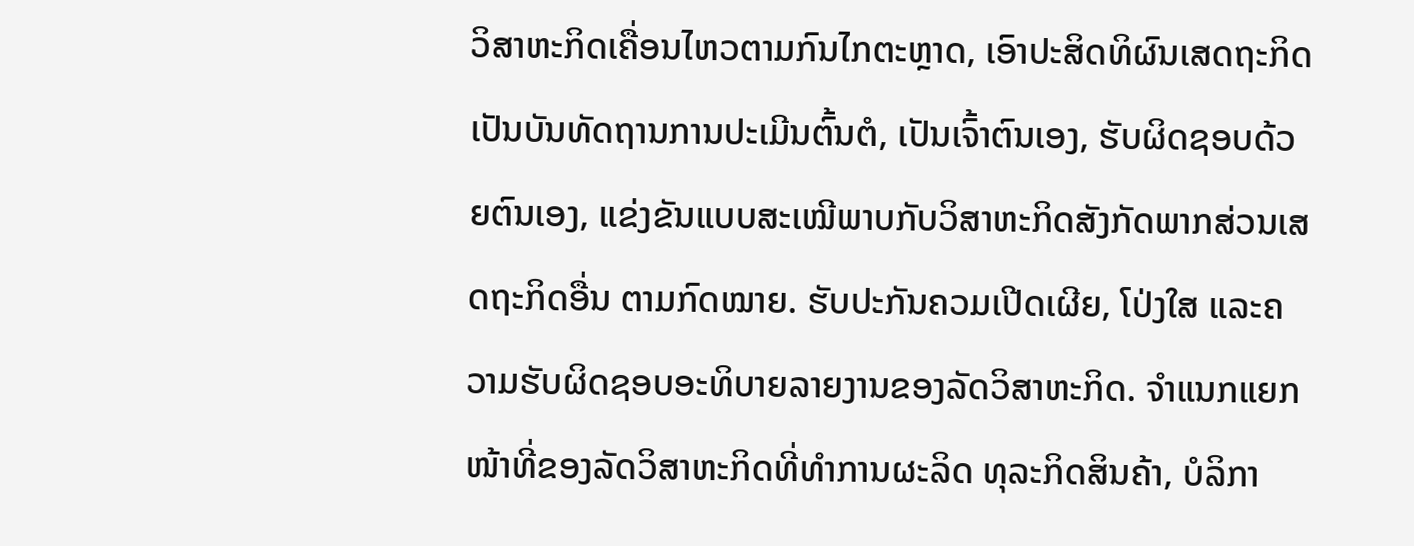ວິສາຫະກິດເຄື່ອນໄຫວຕາມກົນໄກຕະຫຼາດ, ເອົາປະສິດທິຜົນເສດຖະກິດເປັນບັນທັດຖານການປະເມີນຕົ້ນຕໍ, ເປັນເຈົ້າຕົນເອງ, ຮັບຜິດຊອບດ້ວຍຕົນເອງ, ແຂ່ງຂັນແບບສະເໝີພາບກັບວິສາຫະກິດສັງກັດພາກສ່ວນເສດຖະກິດອື່ນ ຕາມກົດໝາຍ. ຮັບປະກັນຄວມເປີດເຜີຍ, ໂປ່ງໃສ ແລະຄວາມຮັບຜິດຊອບອະທິບາຍລາຍງານຂອງລັດວິສາຫະກິດ. ຈຳແນກແຍກໜ້າທີ່ຂອງລັດວິສາຫະກິດທີ່ທຳການຜະລິດ ທຸລະກິດສິນຄ້າ, ບໍລິກາ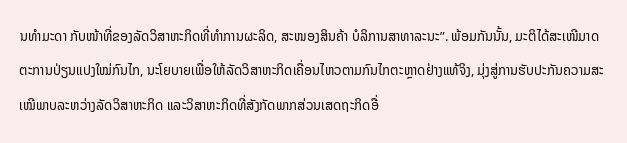ນທຳມະດາ ກັບໜ້າທີ່ຂອງລັດວິສາຫະກິດທີ່ທຳການຜະລິດ, ສະໜອງສິນຄ້າ ບໍລິການສາທາລະນະ”. ພ້ອມກັນນັ້ນ, ມະຕິໄດ້ສະເໜີມາດຕະການປ່ຽນແປງໃໝ່ກົນໄກ, ນະໂຍບາຍເພື່ອໃຫ້ລັດວິສາຫະກິດເຄື່ອນໄຫວຕາມກົນໄກຕະຫຼາດຢ່າງແທ້ຈິງ, ມຸ່ງສູ່ການຮັບປະກັນຄວາມສະເໝີພາບລະຫວ່າງລັດວິສາຫະກິດ ແລະວິສາຫະກິດທີ່ສັງກັດພາກສ່ວນເສດຖະກິດອື່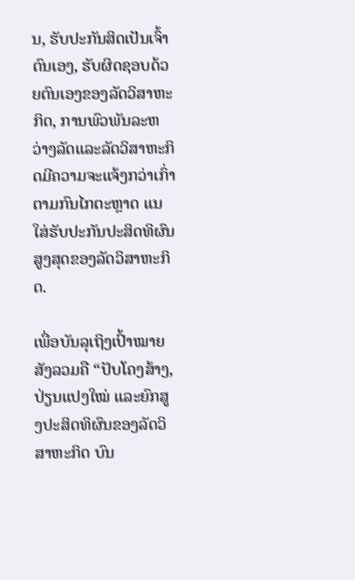ນ, ຮັບປະກັນສິດເປັນເຈົ້າຕົນເອງ, ຮັບຜິດຊອບດ້ວຍຕົນເອງຂອງລັດວິສາຫະກິດ, ການພົວພັນລະຫວ່າງລັດແລະລັດວິສາຫະກິດມີຄວາມຈະແຈ້ງກວ່າເກົ່າຕາມກົນໄກຕະຫຼາດ ແນໃສ່ຮັບປະກັນປະສິດທິຜົນສູງສຸດຂອງລັດວິສາຫະກິດ.

ເພື່ອບັນລຸເຖິງເປົ້າໝາຍສັງລວມຄື “ປັບໂຄງສ້າງ, ປ່ຽນແປງໃໝ່ ແລະຍົກສູງປະສິດທິຜົນຂອງລັດວິສາຫະກິດ ບົນ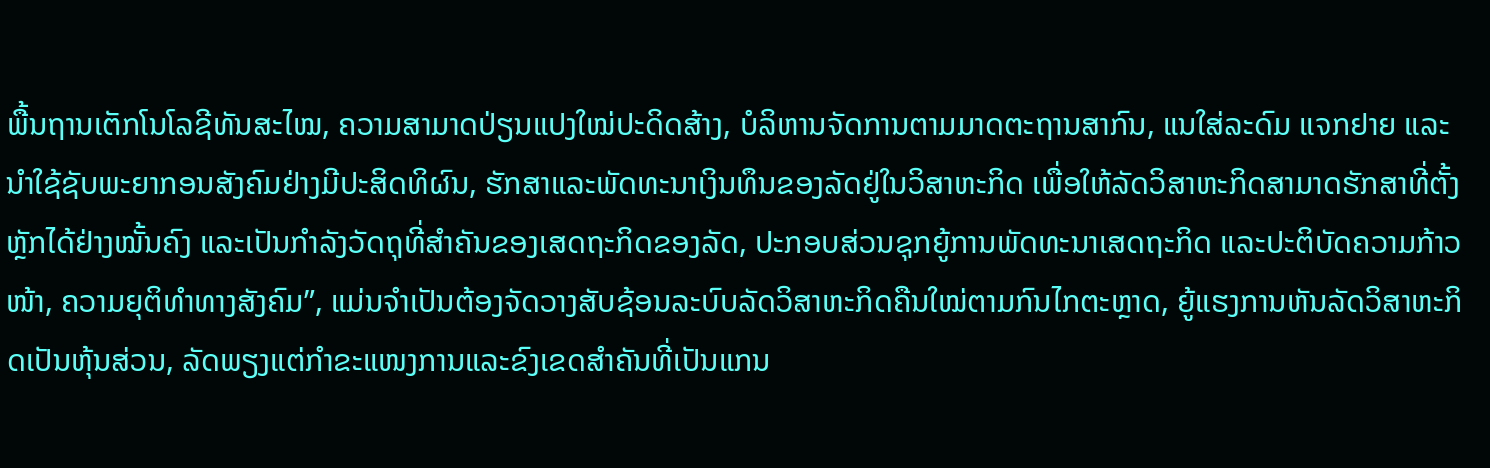ພື້ນຖານເຕັກໂນໂລຊີທັນສະໄໝ, ຄວາມສາມາດປ່ຽນແປງໃໝ່ປະດິດສ້າງ, ບໍລິຫານຈັດການຕາມມາດຕະຖານສາກົນ, ແນໃສ່ລະດົມ ແຈກຢາຍ ແລະນຳໃຊ້ຊັບພະຍາກອນສັງຄົມຢ່າງມີປະສິດທິຜົນ, ຮັກສາແລະພັດທະນາເງິນທຶນຂອງລັດຢູ່ໃນວິສາຫະກິດ ເພື່ອໃຫ້ລັດວິສາຫະກິດສາມາດຮັກສາທີ່ຕັ້ງຫຼັກໄດ້ຢ່າງໝັ້ນຄົງ ແລະເປັນກຳລັງວັດຖຸທີ່ສຳຄັນຂອງເສດຖະກິດຂອງລັດ, ປະກອບສ່ວນຊຸກຍູ້ການພັດທະນາເສດຖະກິດ ແລະປະຕິບັດຄວາມກ້າວໜ້າ, ຄວາມຍຸຕິທຳທາງສັງຄົມ”, ແມ່ນຈຳເປັນຕ້ອງຈັດວາງສັບຊ້ອນລະບົບລັດວິສາຫະກິດຄືນໃໝ່ຕາມກົນໄກຕະຫຼາດ, ຍູ້ແຮງການຫັນລັດວິສາຫະກິດເປັນຫຸ້ນສ່ວນ, ລັດພຽງແຕ່ກຳຂະແໜງການແລະຂົງເຂດສຳຄັນທີ່ເປັນແກນ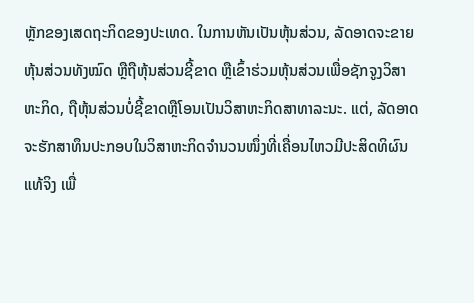ຫຼັກຂອງເສດຖະກິດຂອງປະເທດ. ໃນການຫັນເປັນຫຸ້ນສ່ວນ, ລັດອາດຈະຂາຍຫຸ້ນສ່ວນທັງໝົດ ຫຼືຖືຫຸ້ນສ່ວນຊີ້ຂາດ ຫຼືເຂົ້າຮ່ວມຫຸ້ນສ່ວນເພື່ອຊັກຈູງວິສາຫະກິດ, ຖືຫຸ້ນສ່ວນບໍ່ຊີ້ຂາດຫຼືໂອນເປັນວິສາຫະກິດສາທາລະນະ. ແຕ່, ລັດອາດຈະຮັກສາທຶນປະກອບໃນວິສາຫະກິດຈຳນວນໜຶ່ງທີ່ເຄື່ອນໄຫວມີປະສິດທິຜົນແທ້ຈິງ ເພື່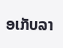ອເກັບລາ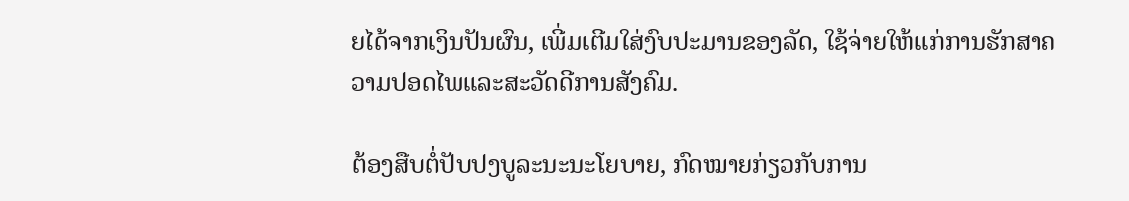ຍໄດ້ຈາກເງິນປັນຜົນ, ເພີ່ມເຕີມໃສ່ງົບປະມານຂອງລັດ, ໃຊ້ຈ່າຍໃຫ້ແກ່ການຮັກສາຄວາມປອດໄພແລະສະວັດດີການສັງຄົມ.

ຕ້ອງສືບຕໍ່ປັບປງບູລະນະນະໂຍບາຍ, ກົດໝາຍກ່ຽວກັບການ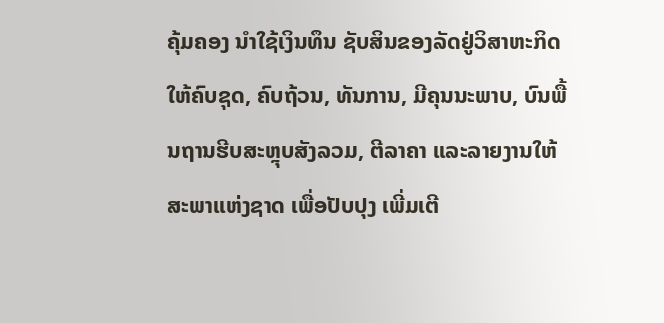ຄຸ້ມຄອງ ນຳໃຊ້ເງິນທຶນ ຊັບສິນຂອງລັດຢູ່ວິສາຫະກິດ ໃຫ້ຄົບຊຸດ, ຄົບຖ້ວນ, ທັນການ, ມີຄຸນນະພາບ, ບົນພື້ນຖານຮີບສະຫຼຸບສັງລວມ, ຕີລາຄາ ແລະລາຍງານໃຫ້ສະພາແຫ່ງຊາດ ເພື່ອປັບປຸງ ເພີ່ມເຕີ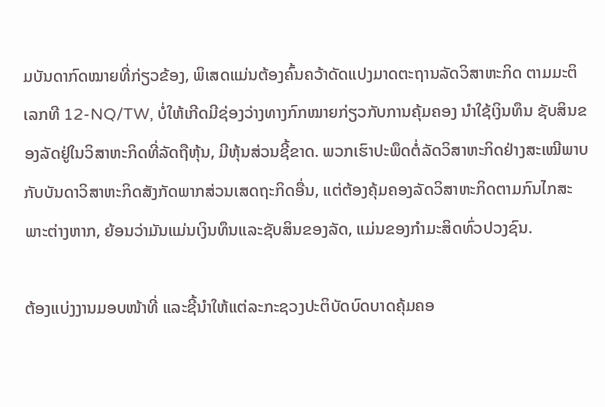ມບັນດາກົດໝາຍທີ່ກ່ຽວຂ້ອງ, ພິເສດແມ່ນຕ້ອງຄົ້ນຄວ້າດັດແປງມາດຕະຖານລັດວິສາຫະກິດ ຕາມມະຕິເລກທີ 12-NQ/TW, ບໍ່ໃຫ້ເກີດມີຊ່ອງວ່າງທາງກົກໝາຍກ່ຽວກັບການຄຸ້ມຄອງ ນຳໃຊ້ເງິນທຶນ ຊັບສິນຂອງລັດຢູ່ໃນວິສາຫະກິດທີ່ລັດຖືຫຸ້ນ, ມີຫຸ້ນສ່ວນຊີ້ຂາດ. ພວກເຮົາປະພຶດຕໍ່ລັດວິສາຫະກິດຢ່າງສະເໝີພາບກັບບັນດາວິສາຫະກິດສັງກັດພາກສ່ວນເສດຖະກິດອື່ນ, ແຕ່ຕ້ອງຄຸ້ມຄອງລັດວິສາຫະກິດຕາມກົນໄກສະພາະຕ່າງຫາກ, ຍ້ອນວ່າມັນແມ່ນເງິນທຶນແລະຊັບສິນຂອງລັດ, ແມ່ນຂອງກຳມະສິດທົ່ວປວງຊົນ.

ຕ້ອງແບ່ງງານມອບໜ້າທີ່ ແລະຊີ້ນຳໃຫ້ແຕ່ລະກະຊວງປະຕິບັດບົດບາດຄຸ້ມຄອ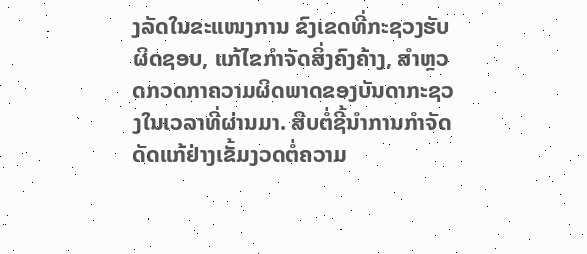ງລັດໃນຂະແໜງການ ຂົງເຂດທີ່ກະຊວງຮັບຜິດຊອບ, ແກ້ໄຂກຳຈັດສິ່ງຄົງຄ້າງ, ສຳຫຼວດກວດກາຄວາມຜິດພາດຂອງບັນດາກະຊວງໃນເວລາທີ່ຜ່ານມາ. ສືບຕໍ່ຊີ້ນຳການກຳຈັດດັດແກ້ຢ່າງເຂັ້ມງວດຕໍ່ຄວາມ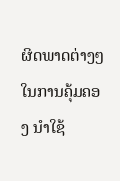ຜິດພາດຕ່າງໆໃນການຄຸ້ມຄອງ ນຳໃຊ້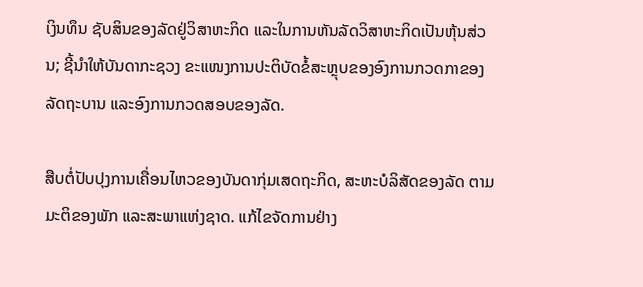ເງິນທຶນ ຊັບສິນຂອງລັດຢູ່ວິສາຫະກິດ ແລະໃນການຫັນລັດວິສາຫະກິດເປັນຫຸ້ນສ່ວນ; ຊີ້ນຳໃຫ້ບັນດາກະຊວງ ຂະແໜງການປະຕິບັດຂໍ້ສະຫຼຸບຂອງອົງການກວດກາຂອງລັດຖະບານ ແລະອົງການກວດສອບຂອງລັດ.

ສືບຕໍ່ປັບປຸງການເຄື່ອນໄຫວຂອງບັນດາກຸ່ມເສດຖະກິດ, ສະຫະບໍລິສັດຂອງລັດ ຕາມມະຕິຂອງພັກ ແລະສະພາແຫ່ງຊາດ. ແກ້ໄຂຈັດການຢ່າງ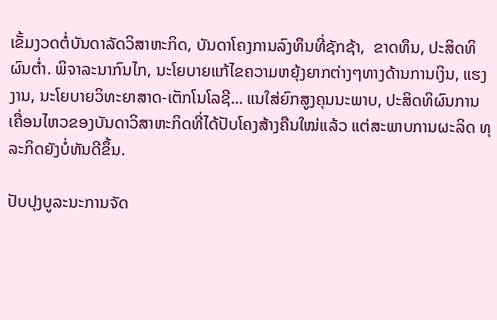ເຂັ້ມງວດຕໍ່ບັນດາລັດວິສາຫະກິດ, ບັນດາໂຄງການລົງທຶນທີ່ຊັກຊ້າ,  ຂາດທຶນ, ປະສິດທິຜົນຕ່ຳ. ພິຈາລະນາກົນໄກ, ນະໂຍບາຍແກ້ໄຂຄວາມຫຍຸ້ງຍາກຕ່າງໆທາງດ້ານການເງິນ, ແຮງງານ, ນະໂຍບາຍວິທະຍາສາດ-ເຕັກໂນໂລຊີ... ແນໃສ່ຍົກສູງຄຸນນະພາບ, ປະສິດທິຜົນການເຄື່ອນໄຫວຂອງບັນດາວິສາຫະກິດທີ່ໄດ້ປັບໂຄງສ້າງຄືນໃໝ່ແລ້ວ ແຕ່ສະພາບການຜະລິດ ທຸລະກິດຍັງບໍ່ທັນດີຂຶ້ນ.

ປັບປຸງບູລະນະການຈັດ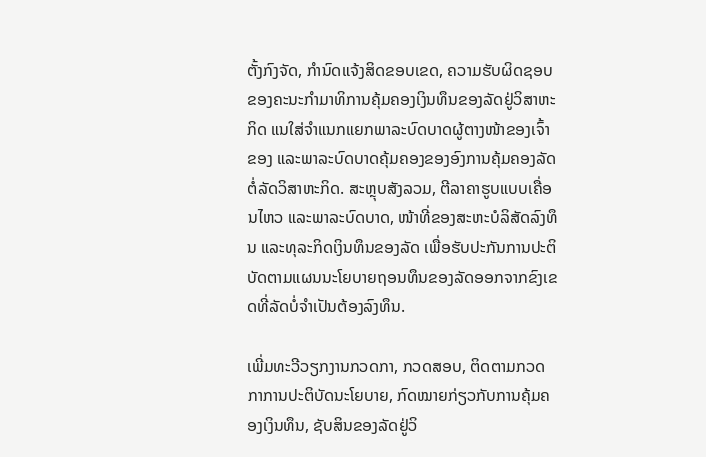ຕັ້ງກົງຈັດ, ກຳນົດແຈ້ງສິດຂອບເຂດ, ຄວາມຮັບຜິດຊອບຂອງຄະນະກຳມາທິການຄຸ້ມຄອງເງິນທຶນຂອງລັດຢູ່ວິສາຫະກິດ ແນໃສ່ຈຳແນກແຍກພາລະບົດບາດຜູ້ຕາງໜ້າຂອງເຈົ້າຂອງ ແລະພາລະບົດບາດຄຸ້ມຄອງຂອງອົງການຄຸ້ມຄອງລັດຕໍ່ລັດວິສາຫະກິດ. ສະຫຼຸບສັງລວມ, ຕີລາຄາຮູບແບບເຄື່ອນໄຫວ ແລະພາລະບົດບາດ, ໜ້າທີ່ຂອງສະຫະບໍລິສັດລົງທຶນ ແລະທຸລະກິດເງິນທຶນຂອງລັດ ເພື່ອຮັບປະກັນການປະຕິບັດຕາມແຜນນະໂຍບາຍຖອນທຶນຂອງລັດອອກຈາກຂົງເຂດທີ່ລັດບໍ່ຈຳເປັນຕ້ອງລົງທຶນ.

ເພີ່ມທະວີວຽກງານກວດກາ, ກວດສອບ, ຕິດຕາມກວດກາການປະຕິບັດນະໂຍບາຍ, ກົດໝາຍກ່ຽວກັບການຄຸ້ມຄອງເງິນທຶນ, ຊັບສິນຂອງລັດຢູ່ວິ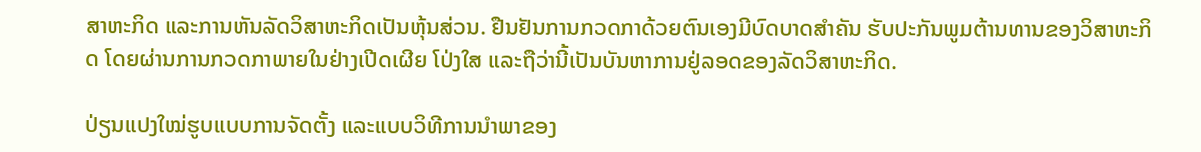ສາຫະກິດ ແລະການຫັນລັດວິສາຫະກິດເປັນຫຸ້ນສ່ວນ. ຢືນຢັນການກວດກາດ້ວຍຕົນເອງມີບົດບາດສຳຄັນ ຮັບປະກັນພູມຕ້ານທານຂອງວິສາຫະກິດ ໂດຍຜ່ານການກວດກາພາຍໃນຢ່າງເປີດເຜີຍ ໂປ່ງໃສ ແລະຖືວ່ານີ້ເປັນບັນຫາການຢູ່ລອດຂອງລັດວິສາຫະກິດ.

ປ່ຽນແປງໃໝ່ຮູບແບບການຈັດຕັ້ງ ແລະແບບວິທີການນຳພາຂອງ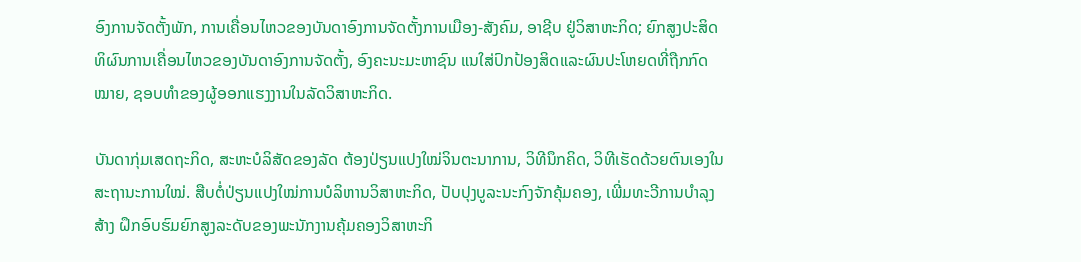ອົງການຈັດຕັ້ງພັກ, ການເຄື່ອນໄຫວຂອງບັນດາອົງການຈັດຕັ້ງການເມືອງ-ສັງຄົມ, ອາຊີບ ຢູ່ວິສາຫະກິດ; ຍົກສູງປະສິດທິຜົນການເຄື່ອນໄຫວຂອງບັນດາອົງການຈັດຕັ້ງ, ອົງຄະນະມະຫາຊົນ ແນໃສ່ປົກປ້ອງສິດແລະຜົນປະໂຫຍດທີ່ຖືກກົດໝາຍ, ຊອບທຳຂອງຜູ້ອອກແຮງງານໃນລັດວິສາຫະກິດ.

ບັນດາກຸ່ມເສດຖະກິດ, ສະຫະບໍລິສັດຂອງລັດ ຕ້ອງປ່ຽນແປງໃໝ່ຈິນຕະນາການ, ວິທີນຶກຄິດ, ວິທີເຮັດດ້ວຍຕົນເອງໃນສະຖານະການໃໝ່. ສືບຕໍ່ປ່ຽນແປງໃໝ່ການບໍລິຫານວິສາຫະກິດ, ປັບປຸງບູລະນະກົງຈັກຄຸ້ມຄອງ, ເພີ່ມທະວີການບຳລຸງສ້າງ ຝຶກອົບຮົມຍົກສູງລະດັບຂອງພະນັກງານຄຸ້ມຄອງວິສາຫະກິ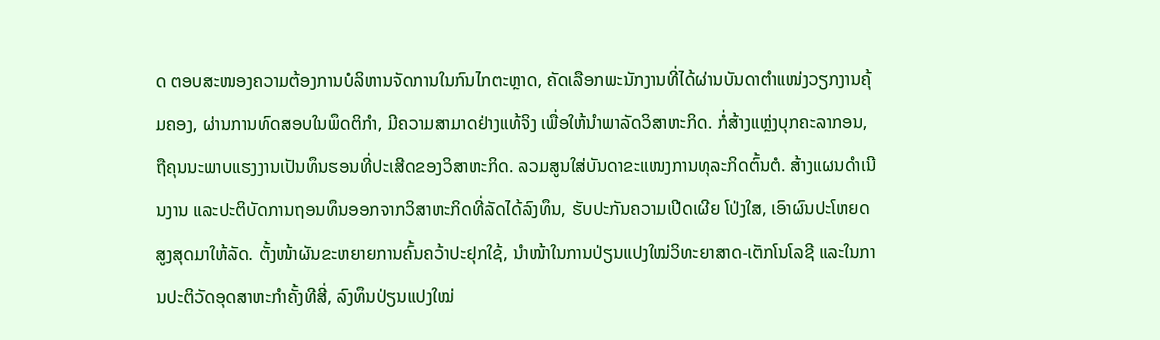ດ ຕອບສະໜອງຄວາມຕ້ອງການບໍລິຫານຈັດການໃນກົນໄກຕະຫຼາດ, ຄັດເລືອກພະນັກງານທີ່ໄດ້ຜ່ານບັນດາຕຳແໜ່ງວຽກງານຄຸ້ມຄອງ, ຜ່ານການທົດສອບໃນພຶດຕິກຳ, ມີຄວາມສາມາດຢ່າງແທ້ຈິງ ເພື່ອໃຫ້ນຳພາລັດວິສາຫະກິດ. ກໍ່ສ້າງແຫຼ່ງບຸກຄະລາກອນ, ຖືຄຸນນະພາບແຮງງານເປັນທຶນຮອນທີ່ປະເສີດຂອງວິສາຫະກິດ. ລວມສູນໃສ່ບັນດາຂະແໜງການທຸລະກິດຕົ້ນຕໍ. ສ້າງແຜນດຳເນີນງານ ແລະປະຕິບັດການຖອນທຶນອອກຈາກວິສາຫະກິດທີ່ລັດໄດ້ລົງທຶນ, ຮັບປະກັນຄວາມເປີດເຜີຍ ໂປ່ງໃສ, ເອົາຜົນປະໂຫຍດສູງສຸດມາໃຫ້ລັດ. ຕັ້ງໜ້າຜັນຂະຫຍາຍການຄົ້ນຄວ້າປະຢຸກໃຊ້, ນຳໜ້າໃນການປ່ຽນແປງໃໝ່ວິທະຍາສາດ-ເຕັກໂນໂລຊີ ແລະໃນການປະຕິວັດອຸດສາຫະກຳຄັ້ງທີສີ່, ລົງທຶນປ່ຽນແປງໃໝ່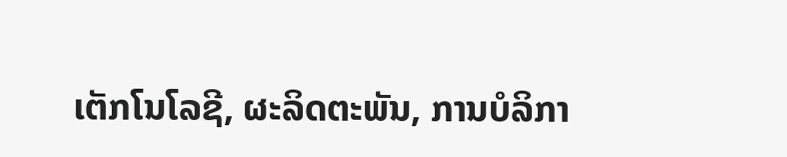ເຕັກໂນໂລຊີ, ຜະລິດຕະພັນ, ການບໍລິກາ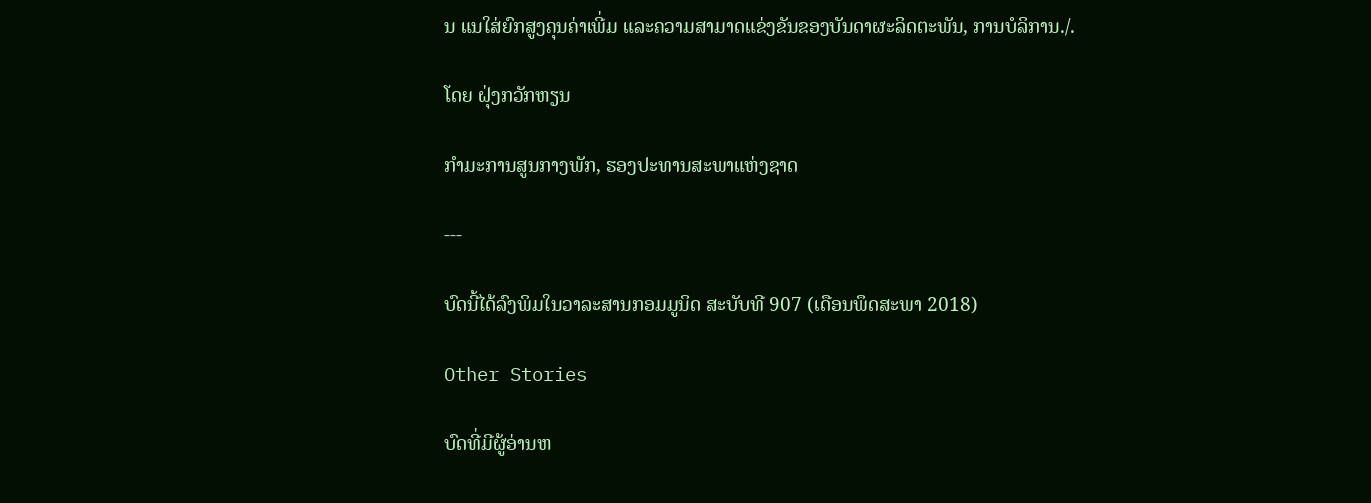ນ ແນໃສ່ຍົກສູງຄຸນຄ່າເພີ່ມ ແລະຄວາມສາມາດແຂ່ງຂັນຂອງບັນດາຜະລິດຕະພັນ, ການບໍລິການ./.

ໂດຍ ຝຸ່ງກວັກຫຽນ

ກຳມະການສູນກາງພັກ, ຮອງປະທານສະພາແຫ່ງຊາດ

---

ບົດນີ້ໄດ້ລົງພິມໃນວາລະສານກອມມູນິດ ສະບັບທີ 907 (ເດືອນພຶດສະພາ 2018)

Other Stories

ບົດທີ່ມີຜູ້ອ່ານຫ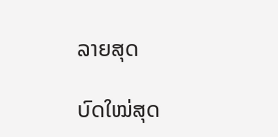ລາຍສຸດ

ບົດໃໝ່ສຸດ